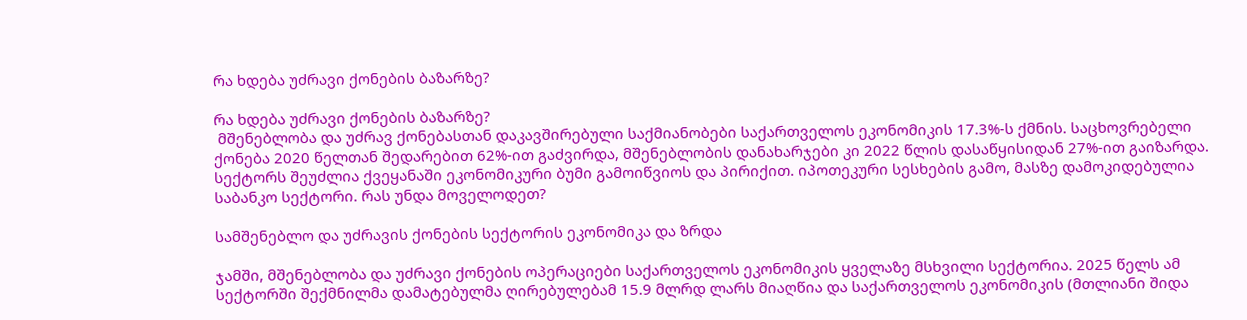რა ხდება უძრავი ქონების ბაზარზე?

რა ხდება უძრავი ქონების ბაზარზე?
 მშენებლობა და უძრავ ქონებასთან დაკავშირებული საქმიანობები საქართველოს ეკონომიკის 17.3%-ს ქმნის. საცხოვრებელი ქონება 2020 წელთან შედარებით 62%-ით გაძვირდა, მშენებლობის დანახარჯები კი 2022 წლის დასაწყისიდან 27%-ით გაიზარდა. სექტორს შეუძლია ქვეყანაში ეკონომიკური ბუმი გამოიწვიოს და პირიქით. იპოთეკური სესხების გამო, მასზე დამოკიდებულია საბანკო სექტორი. რას უნდა მოველოდეთ?

სამშენებლო და უძრავის ქონების სექტორის ეკონომიკა და ზრდა

ჯამში, მშენებლობა და უძრავი ქონების ოპერაციები საქართველოს ეკონომიკის ყველაზე მსხვილი სექტორია. 2025 წელს ამ სექტორში შექმნილმა დამატებულმა ღირებულებამ 15.9 მლრდ ლარს მიაღწია და საქართველოს ეკონომიკის (მთლიანი შიდა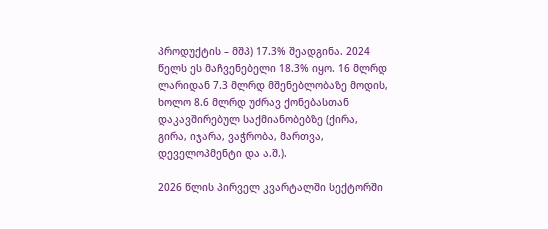პროდუქტის – მშპ) 17.3% შეადგინა. 2024 წელს ეს მაჩვენებელი 18.3% იყო. 16 მლრდ ლარიდან 7.3 მლრდ მშენებლობაზე მოდის, ხოლო 8.6 მლრდ უძრავ ქონებასთან დაკავშირებულ საქმიანობებზე (ქირა, გირა, იჯარა, ვაჭრობა, მართვა, დეველოპმენტი და ა.შ.).

2026 წლის პირველ კვარტალში სექტორში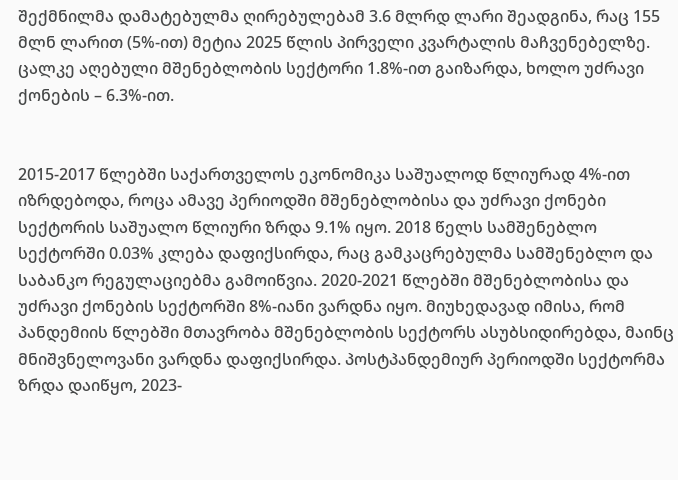შექმნილმა დამატებულმა ღირებულებამ 3.6 მლრდ ლარი შეადგინა, რაც 155 მლნ ლარით (5%-ით) მეტია 2025 წლის პირველი კვარტალის მაჩვენებელზე. ცალკე აღებული მშენებლობის სექტორი 1.8%-ით გაიზარდა, ხოლო უძრავი ქონების – 6.3%-ით.


2015-2017 წლებში საქართველოს ეკონომიკა საშუალოდ წლიურად 4%-ით იზრდებოდა, როცა ამავე პერიოდში მშენებლობისა და უძრავი ქონები სექტორის საშუალო წლიური ზრდა 9.1% იყო. 2018 წელს სამშენებლო სექტორში 0.03% კლება დაფიქსირდა, რაც გამკაცრებულმა სამშენებლო და საბანკო რეგულაციებმა გამოიწვია. 2020-2021 წლებში მშენებლობისა და უძრავი ქონების სექტორში 8%-იანი ვარდნა იყო. მიუხედავად იმისა, რომ პანდემიის წლებში მთავრობა მშენებლობის სექტორს ასუბსიდირებდა, მაინც მნიშვნელოვანი ვარდნა დაფიქსირდა. პოსტპანდემიურ პერიოდში სექტორმა ზრდა დაიწყო, 2023-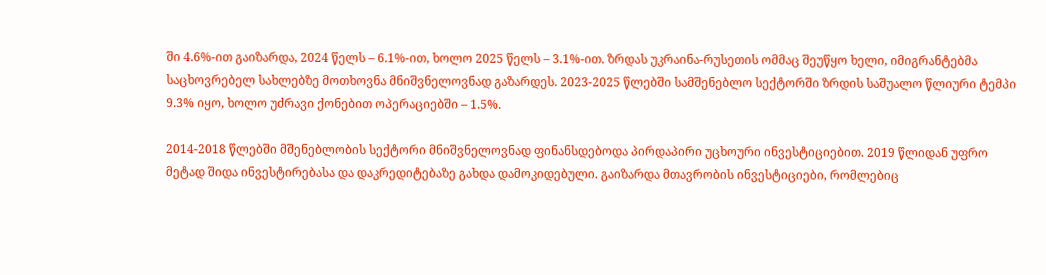ში 4.6%-ით გაიზარდა, 2024 წელს – 6.1%-ით, ხოლო 2025 წელს – 3.1%-ით. ზრდას უკრაინა-რუსეთის ომმაც შეუწყო ხელი, იმიგრანტებმა საცხოვრებელ სახლებზე მოთხოვნა მნიშვნელოვნად გაზარდეს. 2023-2025 წლებში სამშენებლო სექტორში ზრდის საშუალო წლიური ტემპი 9.3% იყო, ხოლო უძრავი ქონებით ოპერაციებში – 1.5%.

2014-2018 წლებში მშენებლობის სექტორი მნიშვნელოვნად ფინანსდებოდა პირდაპირი უცხოური ინვესტიციებით. 2019 წლიდან უფრო მეტად შიდა ინვესტირებასა და დაკრედიტებაზე გახდა დამოკიდებული. გაიზარდა მთავრობის ინვესტიციები, რომლებიც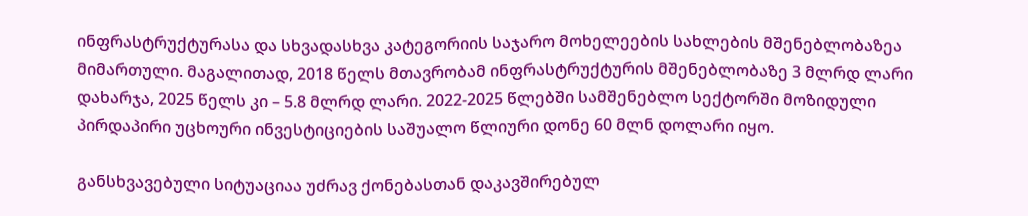ინფრასტრუქტურასა და სხვადასხვა კატეგორიის საჯარო მოხელეების სახლების მშენებლობაზეა მიმართული. მაგალითად, 2018 წელს მთავრობამ ინფრასტრუქტურის მშენებლობაზე 3 მლრდ ლარი დახარჯა, 2025 წელს კი – 5.8 მლრდ ლარი. 2022-2025 წლებში სამშენებლო სექტორში მოზიდული პირდაპირი უცხოური ინვესტიციების საშუალო წლიური დონე 60 მლნ დოლარი იყო.

განსხვავებული სიტუაციაა უძრავ ქონებასთან დაკავშირებულ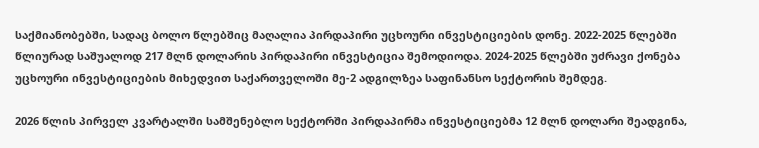საქმიანობებში, სადაც ბოლო წლებშიც მაღალია პირდაპირი უცხოური ინვესტიციების დონე. 2022-2025 წლებში წლიურად საშუალოდ 217 მლნ დოლარის პირდაპირი ინვესტიცია შემოდიოდა. 2024-2025 წლებში უძრავი ქონება უცხოური ინვესტიციების მიხედვით საქართველოში მე-2 ადგილზეა საფინანსო სექტორის შემდეგ.

2026 წლის პირველ კვარტალში სამშენებლო სექტორში პირდაპირმა ინვესტიციებმა 12 მლნ დოლარი შეადგინა,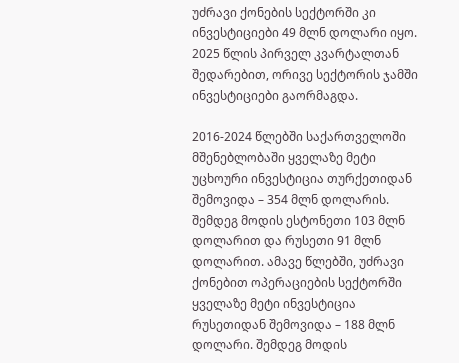უძრავი ქონების სექტორში კი ინვესტიციები 49 მლნ დოლარი იყო. 2025 წლის პირველ კვარტალთან შედარებით, ორივე სექტორის ჯამში ინვესტიციები გაორმაგდა.

2016-2024 წლებში საქართველოში მშენებლობაში ყველაზე მეტი უცხოური ინვესტიცია თურქეთიდან შემოვიდა – 354 მლნ დოლარის. შემდეგ მოდის ესტონეთი 103 მლნ დოლარით და რუსეთი 91 მლნ დოლარით. ამავე წლებში, უძრავი ქონებით ოპერაციების სექტორში ყველაზე მეტი ინვესტიცია რუსეთიდან შემოვიდა – 188 მლნ დოლარი. შემდეგ მოდის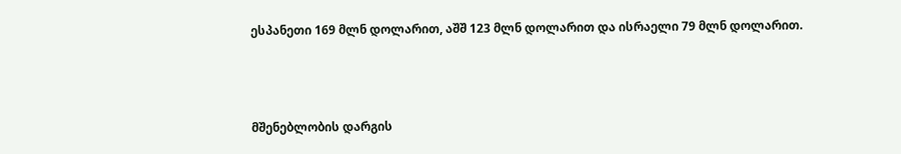ესპანეთი 169 მლნ დოლარით, აშშ 123 მლნ დოლარით და ისრაელი 79 მლნ დოლარით.



მშენებლობის დარგის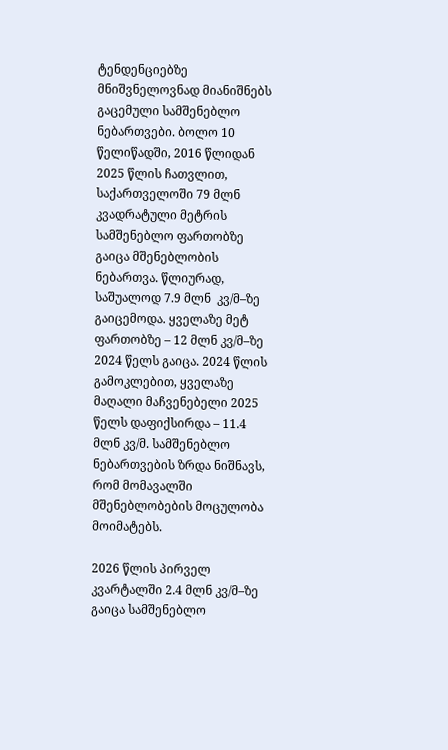ტენდენციებზე მნიშვნელოვნად მიანიშნებს გაცემული სამშენებლო ნებართვები. ბოლო 10 წელიწადში, 2016 წლიდან 2025 წლის ჩათვლით, საქართველოში 79 მლნ კვადრატული მეტრის სამშენებლო ფართობზე გაიცა მშენებლობის ნებართვა. წლიურად, საშუალოდ 7.9 მლნ  კვ/მ–ზე გაიცემოდა. ყველაზე მეტ ფართობზე – 12 მლნ კვ/მ–ზე 2024 წელს გაიცა. 2024 წლის გამოკლებით, ყველაზე მაღალი მაჩვენებელი 2025 წელს დაფიქსირდა – 11.4 მლნ კვ/მ. სამშენებლო ნებართვების ზრდა ნიშნავს, რომ მომავალში მშენებლობების მოცულობა მოიმატებს.

2026 წლის პირველ კვარტალში 2.4 მლნ კვ/მ–ზე გაიცა სამშენებლო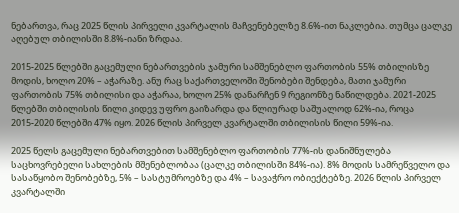ნებართვა, რაც 2025 წლის პირველი კვარტალის მაჩვენებელზე 8.6%-ით ნაკლებია. თუმცა ცალკე აღებულ თბილისში 8.8%-იანი ზრდაა.

2015-2025 წლებში გაცემული ნებართვების ჯამური სამშენებლო ფართობის 55% თბილისზე მოდის, ხოლო 20% – აჭარაზე. ანუ რაც საქართველოში შენობები შენდება, მათი ჯამური ფართობის 75% თბილისი და აჭარაა, ხოლო 25% დანარჩენ 9 რეგიონზე ნაწილდება. 2021-2025 წლებში თბილისის წილი კიდევ უფრო გაიზარდა და წლიურად საშუალოდ 62%-ია, როცა 2015-2020 წლებში 47% იყო. 2026 წლის პირველ კვარტალში თბილისის წილი 59%-ია.

2025 წელს გაცემული ნებართვებით სამშენებლო ფართობის 77%-ის დანიშნულება საცხოვრებელი სახლების მშენებლობაა (ცალკე თბილისში 84%-ია). 8% მოდის სამრეწველო და სასაწყობო შენობებზე, 5% – სასტუმროებზე და 4% – სავაჭრო ობიექტებზე. 2026 წლის პირველ კვარტალში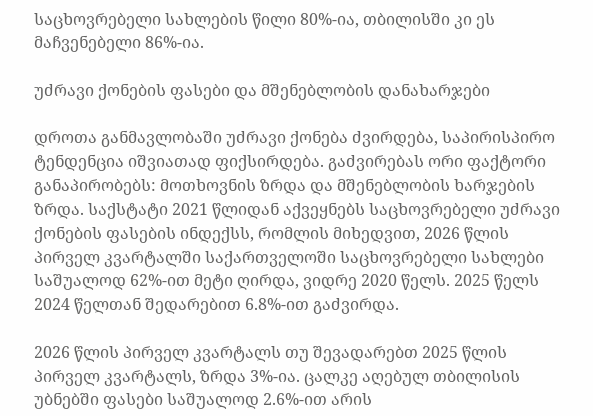საცხოვრებელი სახლების წილი 80%-ია, თბილისში კი ეს მაჩვენებელი 86%-ია.

უძრავი ქონების ფასები და მშენებლობის დანახარჯები

დროთა განმავლობაში უძრავი ქონება ძვირდება, საპირისპირო ტენდენცია იშვიათად ფიქსირდება. გაძვირებას ორი ფაქტორი განაპირობებს: მოთხოვნის ზრდა და მშენებლობის ხარჯების ზრდა. საქსტატი 2021 წლიდან აქვეყნებს საცხოვრებელი უძრავი ქონების ფასების ინდექსს, რომლის მიხედვით, 2026 წლის პირველ კვარტალში საქართველოში საცხოვრებელი სახლები საშუალოდ 62%-ით მეტი ღირდა, ვიდრე 2020 წელს. 2025 წელს 2024 წელთან შედარებით 6.8%-ით გაძვირდა.

2026 წლის პირველ კვარტალს თუ შევადარებთ 2025 წლის პირველ კვარტალს, ზრდა 3%-ია. ცალკე აღებულ თბილისის უბნებში ფასები საშუალოდ 2.6%-ით არის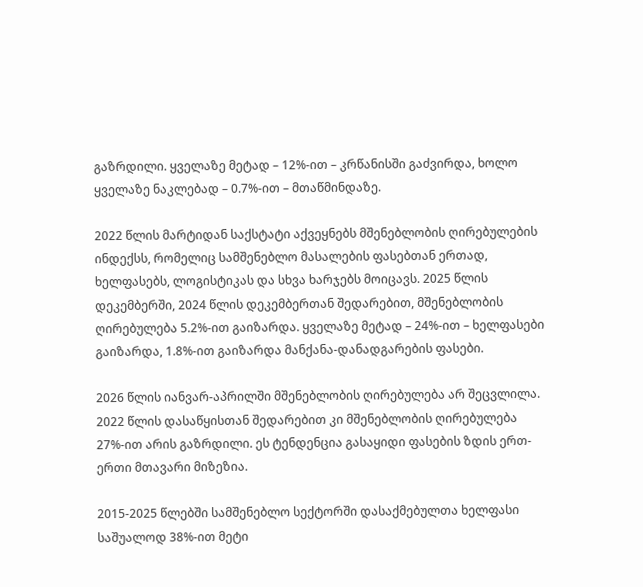გაზრდილი. ყველაზე მეტად – 12%-ით – კრწანისში გაძვირდა, ხოლო ყველაზე ნაკლებად – 0.7%-ით – მთაწმინდაზე.

2022 წლის მარტიდან საქსტატი აქვეყნებს მშენებლობის ღირებულების ინდექსს, რომელიც სამშენებლო მასალების ფასებთან ერთად, ხელფასებს, ლოგისტიკას და სხვა ხარჯებს მოიცავს. 2025 წლის დეკემბერში, 2024 წლის დეკემბერთან შედარებით, მშენებლობის ღირებულება 5.2%-ით გაიზარდა. ყველაზე მეტად – 24%-ით – ხელფასები გაიზარდა, 1.8%-ით გაიზარდა მანქანა-დანადგარების ფასები.

2026 წლის იანვარ-აპრილში მშენებლობის ღირებულება არ შეცვლილა. 2022 წლის დასაწყისთან შედარებით კი მშენებლობის ღირებულება 27%-ით არის გაზრდილი. ეს ტენდენცია გასაყიდი ფასების ზდის ერთ-ერთი მთავარი მიზეზია.

2015-2025 წლებში სამშენებლო სექტორში დასაქმებულთა ხელფასი საშუალოდ 38%-ით მეტი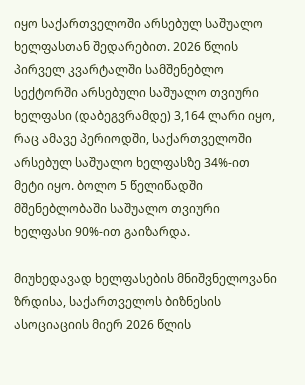იყო საქართველოში არსებულ საშუალო ხელფასთან შედარებით. 2026 წლის პირველ კვარტალში სამშენებლო სექტორში არსებული საშუალო თვიური ხელფასი (დაბეგვრამდე) 3,164 ლარი იყო, რაც ამავე პერიოდში, საქართველოში არსებულ საშუალო ხელფასზე 34%-ით მეტი იყო. ბოლო 5 წელიწადში მშენებლობაში საშუალო თვიური ხელფასი 90%-ით გაიზარდა.

მიუხედავად ხელფასების მნიშვნელოვანი ზრდისა, საქართველოს ბიზნესის ასოციაციის მიერ 2026 წლის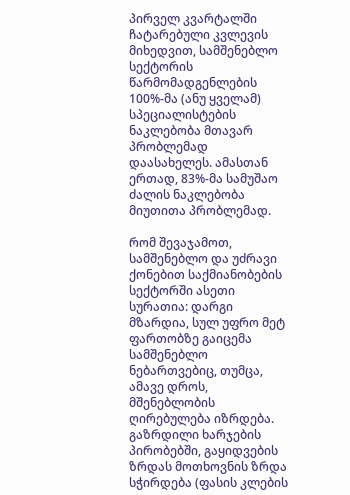პირველ კვარტალში ჩატარებული კვლევის მიხედვით, სამშენებლო სექტორის წარმომადგენლების 100%-მა (ანუ ყველამ) სპეციალისტების ნაკლებობა მთავარ პრობლემად დაასახელეს. ამასთან ერთად, 83%-მა სამუშაო ძალის ნაკლებობა მიუთითა პრობლემად.

რომ შევაჯამოთ, სამშენებლო და უძრავი ქონებით საქმიანობების სექტორში ასეთი სურათია: დარგი მზარდია, სულ უფრო მეტ ფართობზე გაიცემა სამშენებლო ნებართვებიც, თუმცა, ამავე დროს, მშენებლობის ღირებულება იზრდება. გაზრდილი ხარჯების პირობებში, გაყიდვების ზრდას მოთხოვნის ზრდა სჭირდება (ფასის კლების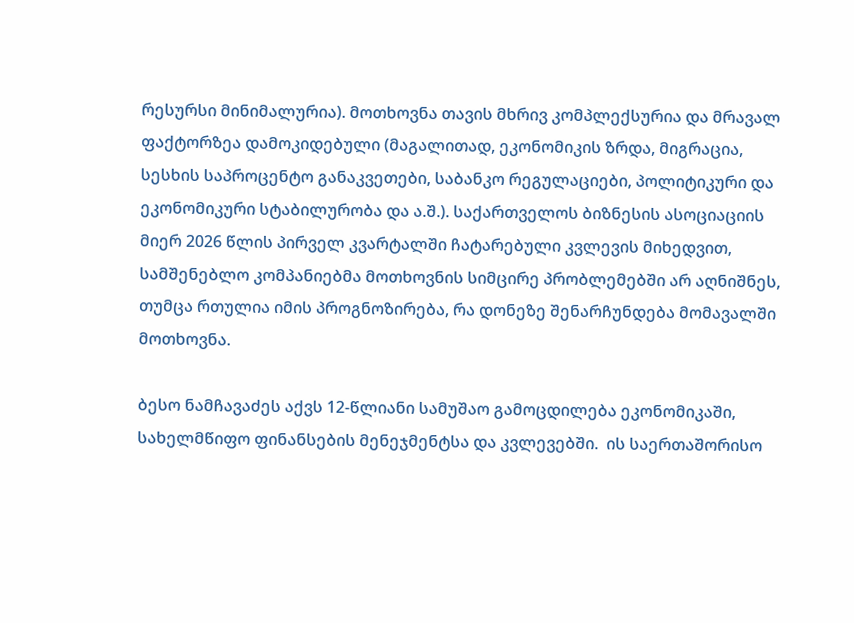რესურსი მინიმალურია). მოთხოვნა თავის მხრივ კომპლექსურია და მრავალ ფაქტორზეა დამოკიდებული (მაგალითად, ეკონომიკის ზრდა, მიგრაცია, სესხის საპროცენტო განაკვეთები, საბანკო რეგულაციები, პოლიტიკური და ეკონომიკური სტაბილურობა და ა.შ.). საქართველოს ბიზნესის ასოციაციის მიერ 2026 წლის პირველ კვარტალში ჩატარებული კვლევის მიხედვით, სამშენებლო კომპანიებმა მოთხოვნის სიმცირე პრობლემებში არ აღნიშნეს, თუმცა რთულია იმის პროგნოზირება, რა დონეზე შენარჩუნდება მომავალში მოთხოვნა.

ბესო ნამჩავაძეს აქვს 12-წლიანი სამუშაო გამოცდილება ეკონომიკაში, სახელმწიფო ფინანსების მენეჯმენტსა და კვლევებში.  ის საერთაშორისო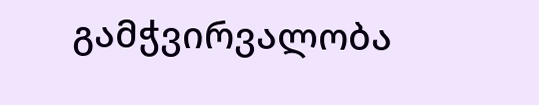გამჭვირვალობა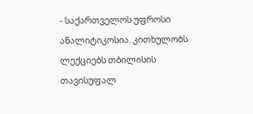- საქართველოს უფროსი ანალიტიკოსია. კითხულობს ლექციებს თბილისის თავისუფალ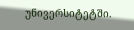უნივერსიტეტში.